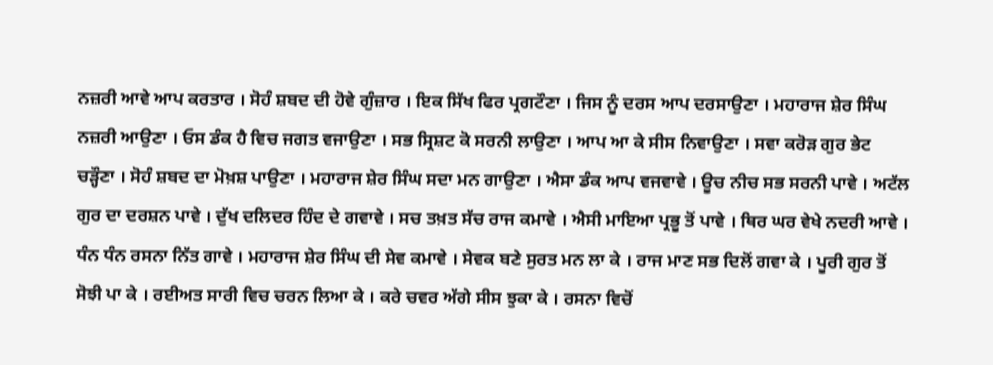ਨਜ਼ਰੀ ਆਵੇ ਆਪ ਕਰਤਾਰ । ਸੋਹੰ ਸ਼ਬਦ ਦੀ ਹੋਵੇ ਗੁੰਜ਼ਾਰ । ਇਕ ਸਿੱਖ ਫਿਰ ਪ੍ਰਗਟੌਣਾ । ਜਿਸ ਨੂੰ ਦਰਸ ਆਪ ਦਰਸਾਉਣਾ । ਮਹਾਰਾਜ ਸ਼ੇਰ ਸਿੰਘ ਨਜ਼ਰੀ ਆਉਣਾ । ਓਸ ਡੰਕ ਹੈ ਵਿਚ ਜਗਤ ਵਜਾਉਣਾ । ਸਭ ਸ੍ਰਿਸ਼ਟ ਕੋ ਸਰਨੀ ਲਾਉਣਾ । ਆਪ ਆ ਕੇ ਸੀਸ ਨਿਵਾਉਣਾ । ਸਵਾ ਕਰੋੜ ਗੁਰ ਭੇਟ ਚੜ੍ਹੌਣਾ । ਸੋਹੰ ਸ਼ਬਦ ਦਾ ਮੋਖ਼ਸ਼ ਪਾਉਣਾ । ਮਹਾਰਾਜ ਸ਼ੇਰ ਸਿੰਘ ਸਦਾ ਮਨ ਗਾਉਣਾ । ਐਸਾ ਡੰਕ ਆਪ ਵਜਵਾਵੇ । ਊਚ ਨੀਚ ਸਭ ਸਰਨੀ ਪਾਵੇ । ਅਟੱਲ ਗੁਰ ਦਾ ਦਰਸ਼ਨ ਪਾਵੇ । ਦੁੱਖ ਦਲਿਦਰ ਹਿੰਦ ਦੇ ਗਵਾਵੇ । ਸਚ ਤਖ਼ਤ ਸੱਚ ਰਾਜ ਕਮਾਵੇ । ਐਸੀ ਮਾਇਆ ਪ੍ਰਭੂ ਤੋਂ ਪਾਵੇ । ਥਿਰ ਘਰ ਵੇਖੇ ਨਦਰੀ ਆਵੇ । ਧੰਨ ਧੰਨ ਰਸਨਾ ਨਿੱਤ ਗਾਵੇ । ਮਹਾਰਾਜ ਸ਼ੇਰ ਸਿੰਘ ਦੀ ਸੇਵ ਕਮਾਵੇ । ਸੇਵਕ ਬਣੇ ਸੁਰਤ ਮਨ ਲਾ ਕੇ । ਰਾਜ ਮਾਣ ਸਭ ਦਿਲੋਂ ਗਵਾ ਕੇ । ਪੂਰੀ ਗੁਰ ਤੋਂ ਸੋਝੀ ਪਾ ਕੇ । ਰਈਅਤ ਸਾਰੀ ਵਿਚ ਚਰਨ ਲਿਆ ਕੇ । ਕਰੇ ਚਵਰ ਅੱਗੇ ਸੀਸ ਝੁਕਾ ਕੇ । ਰਸਨਾ ਵਿਚੋਂ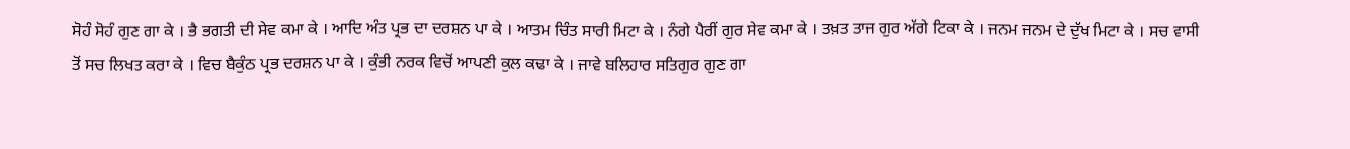ਸੋਹੰ ਸੋਹੰ ਗੁਣ ਗਾ ਕੇ । ਭੈ ਭਗਤੀ ਦੀ ਸੇਵ ਕਮਾ ਕੇ । ਆਦਿ ਅੰਤ ਪ੍ਰਭ ਦਾ ਦਰਸ਼ਨ ਪਾ ਕੇ । ਆਤਮ ਚਿੰਤ ਸਾਰੀ ਮਿਟਾ ਕੇ । ਨੰਗੇ ਪੈਰੀਂ ਗੁਰ ਸੇਵ ਕਮਾ ਕੇ । ਤਖ਼ਤ ਤਾਜ ਗੁਰ ਅੱਗੇ ਟਿਕਾ ਕੇ । ਜਨਮ ਜਨਮ ਦੇ ਦੁੱਖ ਮਿਟਾ ਕੇ । ਸਚ ਵਾਸੀ ਤੋਂ ਸਚ ਲਿਖਤ ਕਰਾ ਕੇ । ਵਿਚ ਬੈਕੁੰਠ ਪ੍ਰਭ ਦਰਸ਼ਨ ਪਾ ਕੇ । ਕੁੰਭੀ ਨਰਕ ਵਿਚੋਂ ਆਪਣੀ ਕੁਲ ਕਢਾ ਕੇ । ਜਾਵੇ ਬਲਿਹਾਰ ਸਤਿਗੁਰ ਗੁਣ ਗਾ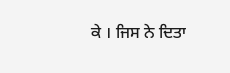ਕੇ । ਜਿਸ ਨੇ ਦਿਤਾ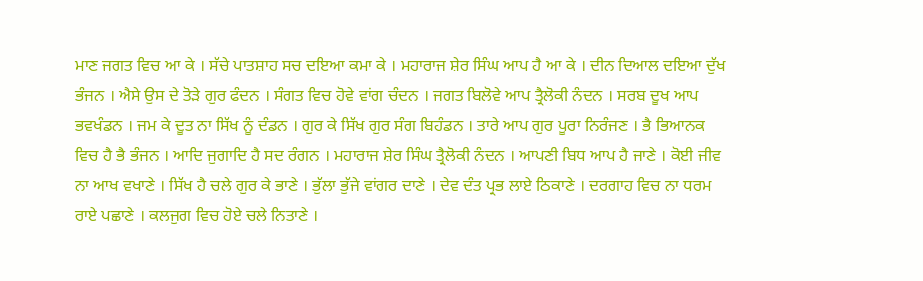ਮਾਣ ਜਗਤ ਵਿਚ ਆ ਕੇ । ਸੱਚੇ ਪਾਤਸ਼ਾਹ ਸਚ ਦਇਆ ਕਮਾ ਕੇ । ਮਹਾਰਾਜ ਸ਼ੇਰ ਸਿੰਘ ਆਪ ਹੈ ਆ ਕੇ । ਦੀਨ ਦਿਆਲ ਦਇਆ ਦੁੱਖ ਭੰਜਨ । ਐਸੇ ਉਸ ਦੇ ਤੋੜੇ ਗੁਰ ਫੰਦਨ । ਸੰਗਤ ਵਿਚ ਹੋਵੇ ਵਾਂਗ ਚੰਦਨ । ਜਗਤ ਬਿਲੋਵੇ ਆਪ ਤ੍ਰੈਲੋਕੀ ਨੰਦਨ । ਸਰਬ ਦੂਖ ਆਪ ਭਵਖੰਡਨ । ਜਮ ਕੇ ਦੂਤ ਨਾ ਸਿੱਖ ਨੂੰ ਦੰਡਨ । ਗੁਰ ਕੇ ਸਿੱਖ ਗੁਰ ਸੰਗ ਬਿਹੰਡਨ । ਤਾਰੇ ਆਪ ਗੁਰ ਪੂਰਾ ਨਿਰੰਜਣ । ਭੈ ਭਿਆਨਕ ਵਿਚ ਹੈ ਭੈ ਭੰਜਨ । ਆਦਿ ਜੁਗਾਦਿ ਹੈ ਸਦ ਰੰਗਨ । ਮਹਾਰਾਜ ਸ਼ੇਰ ਸਿੰਘ ਤ੍ਰੈਲੋਕੀ ਨੰਦਨ । ਆਪਣੀ ਬਿਧ ਆਪ ਹੈ ਜਾਣੇ । ਕੋਈ ਜੀਵ ਨਾ ਆਖ ਵਖਾਣੇ । ਸਿੱਖ ਹੈ ਚਲੇ ਗੁਰ ਕੇ ਭਾਣੇ । ਭੁੱਲਾ ਭੁੱਜੇ ਵਾਂਗਰ ਦਾਣੇ । ਦੇਵ ਦੰਤ ਪ੍ਰਭ ਲਾਏ ਠਿਕਾਣੇ । ਦਰਗਾਹ ਵਿਚ ਨਾ ਧਰਮ ਰਾਏ ਪਛਾਣੇ । ਕਲਜੁਗ ਵਿਚ ਹੋਏ ਚਲੇ ਨਿਤਾਣੇ ।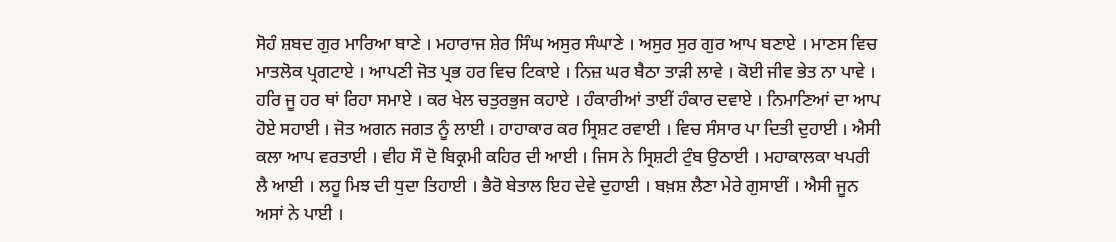ਸੋਹੰ ਸ਼ਬਦ ਗੁਰ ਮਾਰਿਆ ਬਾਣੇ । ਮਹਾਰਾਜ ਸ਼ੇਰ ਸਿੰਘ ਅਸੁਰ ਸੰਘਾਣੇ । ਅਸੁਰ ਸੁਰ ਗੁਰ ਆਪ ਬਣਾਏ । ਮਾਣਸ ਵਿਚ ਮਾਤਲੋਕ ਪ੍ਰਗਟਾਏ । ਆਪਣੀ ਜੋਤ ਪ੍ਰਭ ਹਰ ਵਿਚ ਟਿਕਾਏ । ਨਿਜ਼ ਘਰ ਬੈਠਾ ਤਾੜੀ ਲਾਵੇ । ਕੋਈ ਜੀਵ ਭੇਤ ਨਾ ਪਾਵੇ । ਹਰਿ ਜੂ ਹਰ ਥਾਂ ਰਿਹਾ ਸਮਾਏ । ਕਰ ਖੇਲ ਚਤੁਰਭੁਜ ਕਹਾਏ । ਹੰਕਾਰੀਆਂ ਤਾਈਂ ਹੰਕਾਰ ਦਵਾਏ । ਨਿਮਾਣਿਆਂ ਦਾ ਆਪ ਹੋਏ ਸਹਾਈ । ਜੋਤ ਅਗਨ ਜਗਤ ਨੂੰ ਲਾਈ । ਹਾਹਾਕਾਰ ਕਰ ਸ੍ਰਿਸ਼ਟ ਰਵਾਈ । ਵਿਚ ਸੰਸਾਰ ਪਾ ਦਿਤੀ ਦੁਹਾਈ । ਐਸੀ ਕਲਾ ਆਪ ਵਰਤਾਈ । ਵੀਹ ਸੌ ਦੋ ਬਿਕ੍ਰਮੀ ਕਹਿਰ ਦੀ ਆਈ । ਜਿਸ ਨੇ ਸ੍ਰਿਸ਼ਟੀ ਟੁੰਬ ਉਠਾਈ । ਮਹਾਕਾਲਕਾ ਖਪਰੀ ਲੈ ਆਈ । ਲਹੂ ਮਿਝ ਦੀ ਧੁਦਾ ਤਿਹਾਈ । ਭੈਰੋ ਬੇਤਾਲ ਇਹ ਦੇਵੇ ਦੁਹਾਈ । ਬਖ਼ਸ਼ ਲੈਣਾ ਮੇਰੇ ਗੁਸਾਈਂ । ਐਸੀ ਜੂਨ ਅਸਾਂ ਨੇ ਪਾਈ ।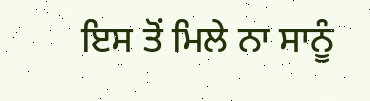ਇਸ ਤੋਂ ਮਿਲੇ ਨਾ ਸਾਨੂੰ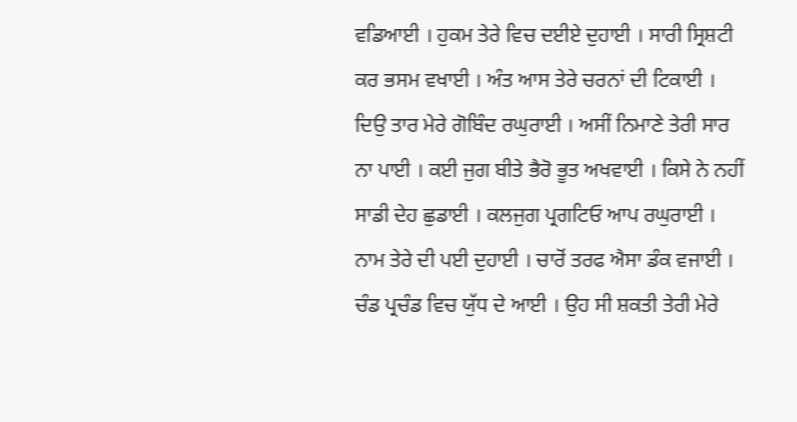ਵਡਿਆਈ । ਹੁਕਮ ਤੇਰੇ ਵਿਚ ਦਈਏ ਦੁਹਾਈ । ਸਾਰੀ ਸ੍ਰਿਸ਼ਟੀ ਕਰ ਭਸਮ ਵਖਾਈ । ਅੰਤ ਆਸ ਤੇਰੇ ਚਰਨਾਂ ਦੀ ਟਿਕਾਈ । ਦਿਉ ਤਾਰ ਮੇਰੇ ਗੋਬਿੰਦ ਰਘੁਰਾਈ । ਅਸੀਂ ਨਿਮਾਣੇ ਤੇਰੀ ਸਾਰ ਨਾ ਪਾਈ । ਕਈ ਜੁਗ ਬੀਤੇ ਭੈਰੋ ਭੂਤ ਅਖਵਾਈ । ਕਿਸੇ ਨੇ ਨਹੀਂ ਸਾਡੀ ਦੇਹ ਛੁਡਾਈ । ਕਲਜੁਗ ਪ੍ਰਗਟਿਓ ਆਪ ਰਘੁਰਾਈ । ਨਾਮ ਤੇਰੇ ਦੀ ਪਈ ਦੁਹਾਈ । ਚਾਰੋਂ ਤਰਫ ਐਸਾ ਡੰਕ ਵਜਾਈ । ਚੰਡ ਪ੍ਰਚੰਡ ਵਿਚ ਯੁੱਧ ਦੇ ਆਈ । ਉਹ ਸੀ ਸ਼ਕਤੀ ਤੇਰੀ ਮੇਰੇ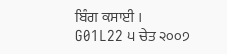ਬਿੰਗ ਕਸਾਈ ।
G01L22 ੫ ਚੇਤ ੨੦੦੭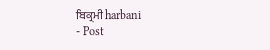ਬਿਕ੍ਰਮੀ harbani
- Post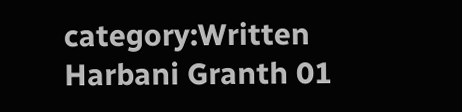category:Written Harbani Granth 01